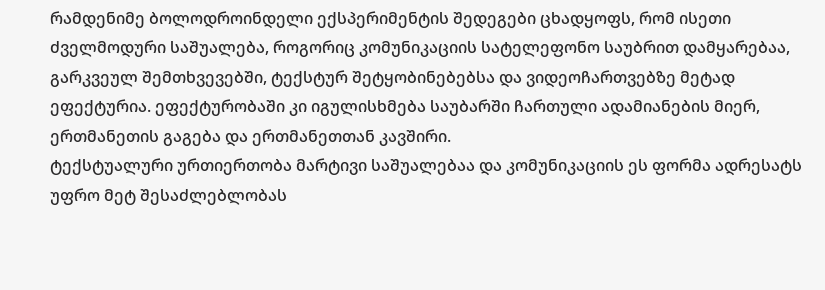რამდენიმე ბოლოდროინდელი ექსპერიმენტის შედეგები ცხადყოფს, რომ ისეთი ძველმოდური საშუალება, როგორიც კომუნიკაციის სატელეფონო საუბრით დამყარებაა, გარკვეულ შემთხვევებში, ტექსტურ შეტყობინებებსა და ვიდეოჩართვებზე მეტად ეფექტურია. ეფექტურობაში კი იგულისხმება საუბარში ჩართული ადამიანების მიერ, ერთმანეთის გაგება და ერთმანეთთან კავშირი.
ტექსტუალური ურთიერთობა მარტივი საშუალებაა და კომუნიკაციის ეს ფორმა ადრესატს უფრო მეტ შესაძლებლობას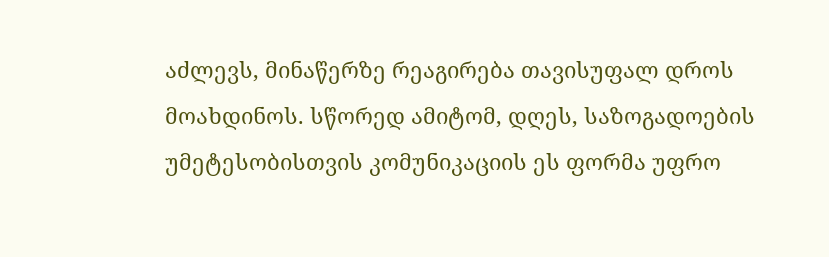აძლევს, მინაწერზე რეაგირება თავისუფალ დროს მოახდინოს. სწორედ ამიტომ, დღეს, საზოგადოების უმეტესობისთვის კომუნიკაციის ეს ფორმა უფრო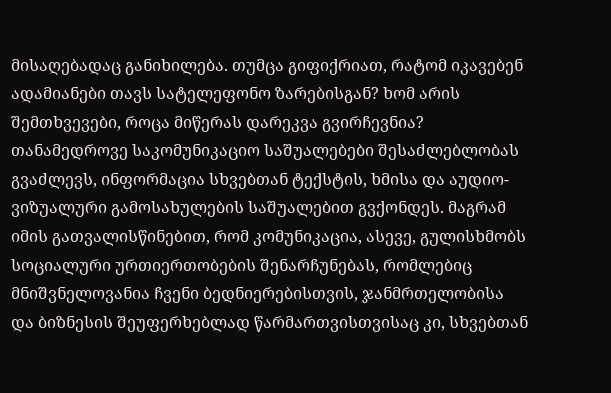მისაღებადაც განიხილება. თუმცა გიფიქრიათ, რატომ იკავებენ ადამიანები თავს სატელეფონო ზარებისგან? ხომ არის შემთხვევები, როცა მიწერას დარეკვა გვირჩევნია?
თანამედროვე საკომუნიკაციო საშუალებები შესაძლებლობას გვაძლევს, ინფორმაცია სხვებთან ტექსტის, ხმისა და აუდიო-ვიზუალური გამოსახულების საშუალებით გვქონდეს. მაგრამ იმის გათვალისწინებით, რომ კომუნიკაცია, ასევე, გულისხმობს სოციალური ურთიერთობების შენარჩუნებას, რომლებიც მნიშვნელოვანია ჩვენი ბედნიერებისთვის, ჯანმრთელობისა და ბიზნესის შეუფერხებლად წარმართვისთვისაც კი, სხვებთან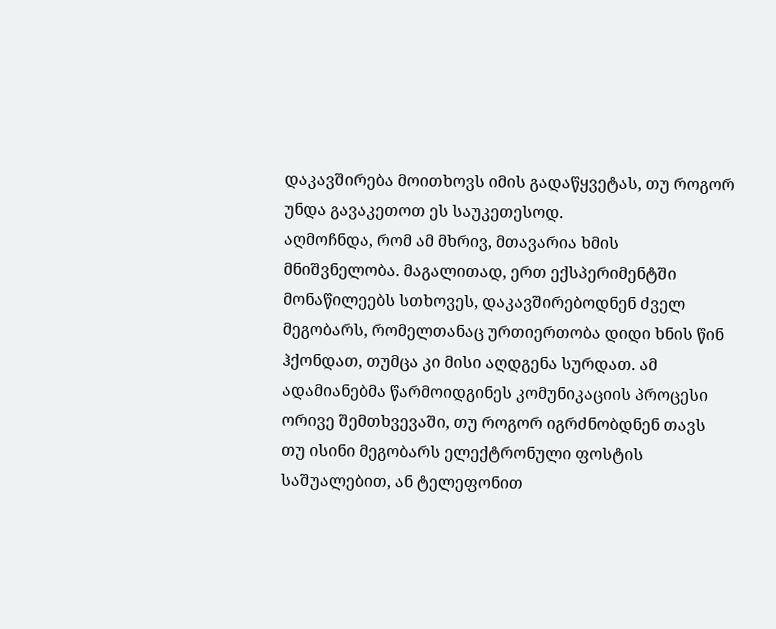დაკავშირება მოითხოვს იმის გადაწყვეტას, თუ როგორ უნდა გავაკეთოთ ეს საუკეთესოდ.
აღმოჩნდა, რომ ამ მხრივ, მთავარია ხმის მნიშვნელობა. მაგალითად, ერთ ექსპერიმენტში მონაწილეებს სთხოვეს, დაკავშირებოდნენ ძველ მეგობარს, რომელთანაც ურთიერთობა დიდი ხნის წინ ჰქონდათ, თუმცა კი მისი აღდგენა სურდათ. ამ ადამიანებმა წარმოიდგინეს კომუნიკაციის პროცესი ორივე შემთხვევაში, თუ როგორ იგრძნობდნენ თავს თუ ისინი მეგობარს ელექტრონული ფოსტის საშუალებით, ან ტელეფონით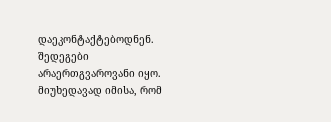დაეკონტაქტებოდნენ. შედეგები არაერთგვაროვანი იყო. მიუხედავად იმისა, რომ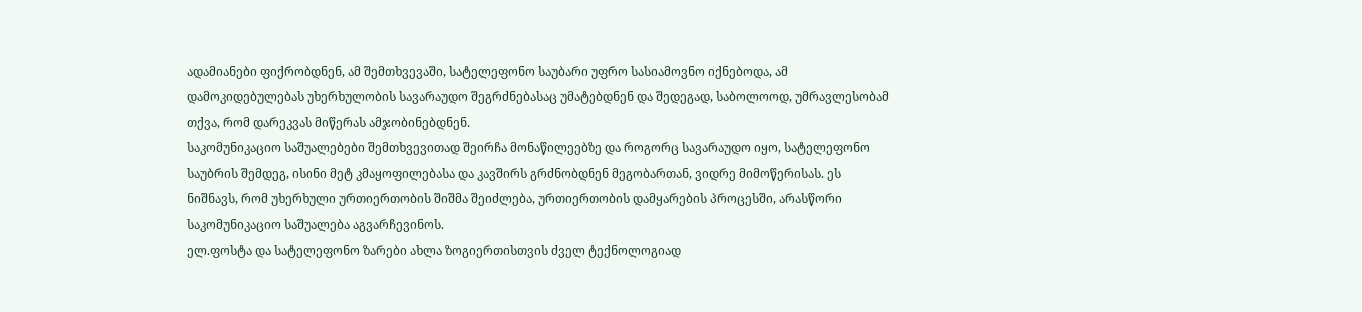ადამიანები ფიქრობდნენ, ამ შემთხვევაში, სატელეფონო საუბარი უფრო სასიამოვნო იქნებოდა, ამ დამოკიდებულებას უხერხულობის სავარაუდო შეგრძნებასაც უმატებდნენ და შედეგად, საბოლოოდ, უმრავლესობამ თქვა, რომ დარეკვას მიწერას ამჯობინებდნენ.
საკომუნიკაციო საშუალებები შემთხვევითად შეირჩა მონაწილეებზე და როგორც სავარაუდო იყო, სატელეფონო საუბრის შემდეგ, ისინი მეტ კმაყოფილებასა და კავშირს გრძნობდნენ მეგობართან, ვიდრე მიმოწერისას. ეს ნიშნავს, რომ უხერხული ურთიერთობის შიშმა შეიძლება, ურთიერთობის დამყარების პროცესში, არასწორი საკომუნიკაციო საშუალება აგვარჩევინოს.
ელ.ფოსტა და სატელეფონო ზარები ახლა ზოგიერთისთვის ძველ ტექნოლოგიად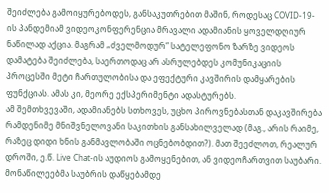შეიძლება გამოიყურებოდეს, განსაკუთრებით მაშინ, როდესაც COVID-19-ის პანდემიამ ვიდეოკონფერენცია მრავალი ადამიანის ყოველდღიურ ნაწილად აქცია. მაგრამ „ძველმოდურ“ სატელეფონო ზარზე ვიდეოს დამატება შეიძლება, საერთოდაც არ ასრულებდეს კომუნიკაციის პროცესში მეტი ჩართულობისა და ეფექტური კავშირის დამყარების ფუნქციას. ამას კი, მეორე ექსპერიმენტი ადასტურებს.
ამ შემთხვევაში, ადამიანებს სთხოვეს, უცხო პიროვნებასთან დაკავშირება რამდენიმე მნიშვნელოვანი საკითხის განსახილველად (მაგ., არის რაიმე, რაზეც დიდი ხნის განმავლობაში ოცნებობდით?). მათ შეეძლოთ, რეალურ დროში, ე.წ. Live Chat-ის აუდიოს გამოყენებით, ან ვიდეოჩართვით საუბარი. მონაწილეებმა საუბრის დაწყებამდე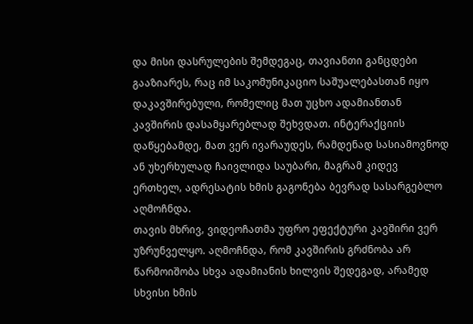და მისი დასრულების შემდეგაც, თავიანთი განცდები გააზიარეს, რაც იმ საკომუნიკაციო საშუალებასთან იყო დაკავშირებული, რომელიც მათ უცხო ადამიანთან კავშირის დასამყარებლად შეხვდათ. ინტერაქციის დაწყებამდე, მათ ვერ ივარაუდეს, რამდენად სასიამოვნოდ ან უხერხულად ჩაივლიდა საუბარი, მაგრამ კიდევ ერთხელ, ადრესატის ხმის გაგონება ბევრად სასარგებლო აღმოჩნდა.
თავის მხრივ, ვიდეოჩათმა უფრო ეფექტური კავშირი ვერ უზრუნველყო. აღმოჩნდა, რომ კავშირის გრძნობა არ წარმოიშობა სხვა ადამიანის ხილვის შედეგად, არამედ სხვისი ხმის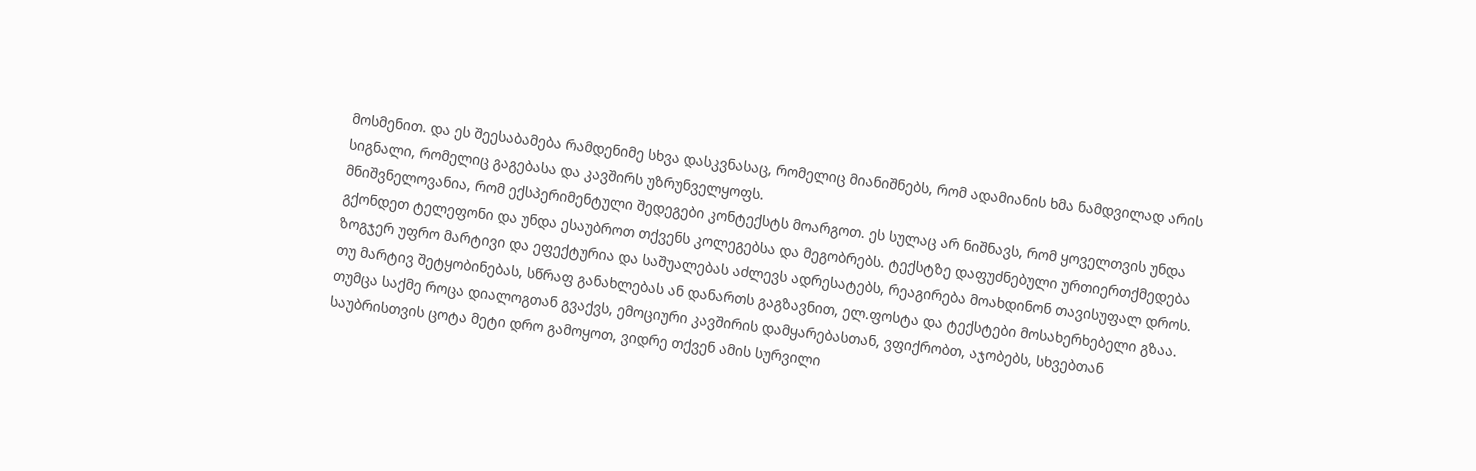მოსმენით. და ეს შეესაბამება რამდენიმე სხვა დასკვნასაც, რომელიც მიანიშნებს, რომ ადამიანის ხმა ნამდვილად არის სიგნალი, რომელიც გაგებასა და კავშირს უზრუნველყოფს.
მნიშვნელოვანია, რომ ექსპერიმენტული შედეგები კონტექსტს მოარგოთ. ეს სულაც არ ნიშნავს, რომ ყოველთვის უნდა გქონდეთ ტელეფონი და უნდა ესაუბროთ თქვენს კოლეგებსა და მეგობრებს. ტექსტზე დაფუძნებული ურთიერთქმედება ზოგჯერ უფრო მარტივი და ეფექტურია და საშუალებას აძლევს ადრესატებს, რეაგირება მოახდინონ თავისუფალ დროს. თუ მარტივ შეტყობინებას, სწრაფ განახლებას ან დანართს გაგზავნით, ელ.ფოსტა და ტექსტები მოსახერხებელი გზაა. თუმცა საქმე როცა დიალოგთან გვაქვს, ემოციური კავშირის დამყარებასთან, ვფიქრობთ, აჯობებს, სხვებთან საუბრისთვის ცოტა მეტი დრო გამოყოთ, ვიდრე თქვენ ამის სურვილი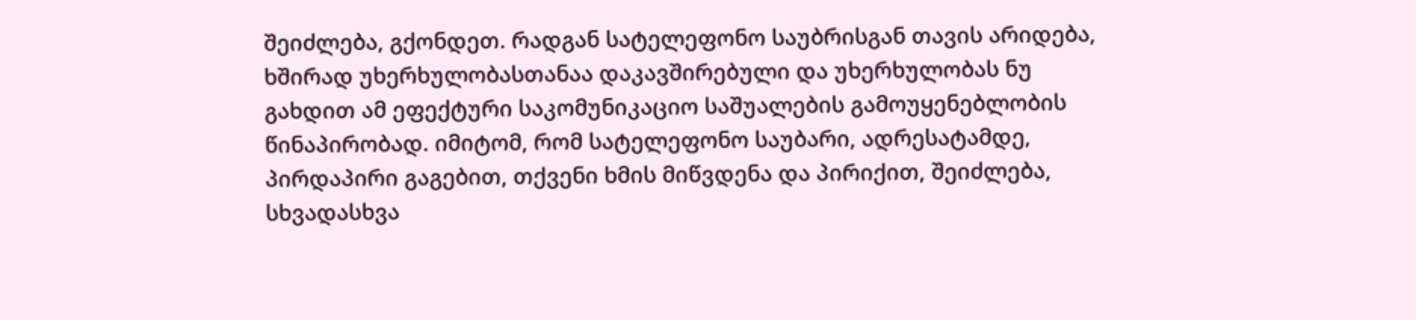შეიძლება, გქონდეთ. რადგან სატელეფონო საუბრისგან თავის არიდება, ხშირად უხერხულობასთანაა დაკავშირებული და უხერხულობას ნუ გახდით ამ ეფექტური საკომუნიკაციო საშუალების გამოუყენებლობის წინაპირობად. იმიტომ, რომ სატელეფონო საუბარი, ადრესატამდე, პირდაპირი გაგებით, თქვენი ხმის მიწვდენა და პირიქით, შეიძლება, სხვადასხვა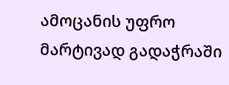ამოცანის უფრო მარტივად გადაჭრაში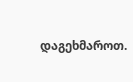დაგეხმაროთ.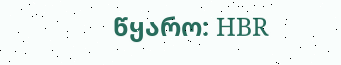წყარო: HBR